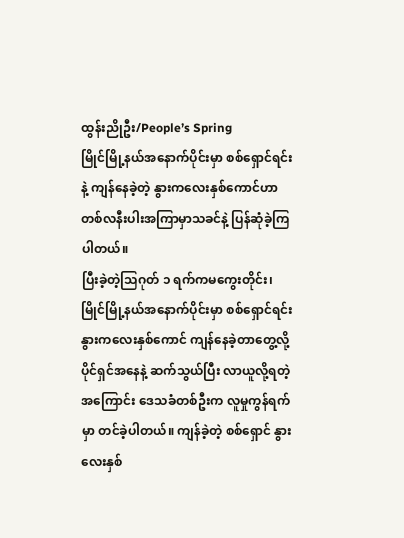ထွန်းညိုဦး/People’s Spring
မြိုင်မြို့နယ်အနောက်ပိုင်းမှာ စစ်ရှောင်ရင်းနဲ့ ကျန်နေခဲ့တဲ့ နွားကလေးနှစ်ကောင်ဟာ တစ်လနီးပါးအကြာမှာသခင်နဲ့ ပြန်ဆုံခဲ့ကြပါတယ်။
ပြီးခဲ့တဲ့သြဂုတ် ၁ ရက်ကမကွေးတိုင်း၊မြိုင်မြို့နယ်အနောက်ပိုင်းမှာ စစ်ရှောင်ရင်း နွားကလေးနှစ်ကောင် ကျန်နေခဲ့တာတွေ့လို့ ပိုင်ရှင်အနေနဲ့ ဆက်သွယ်ပြီး လာယူလို့ရတဲ့အကြောင်း ဒေသခံတစ်ဦးက လူမှုကွန်ရက်မှာ တင်ခဲ့ပါတယ်။ ကျန်ခဲ့တဲ့ စစ်ရှောင် နွားလေးနှစ်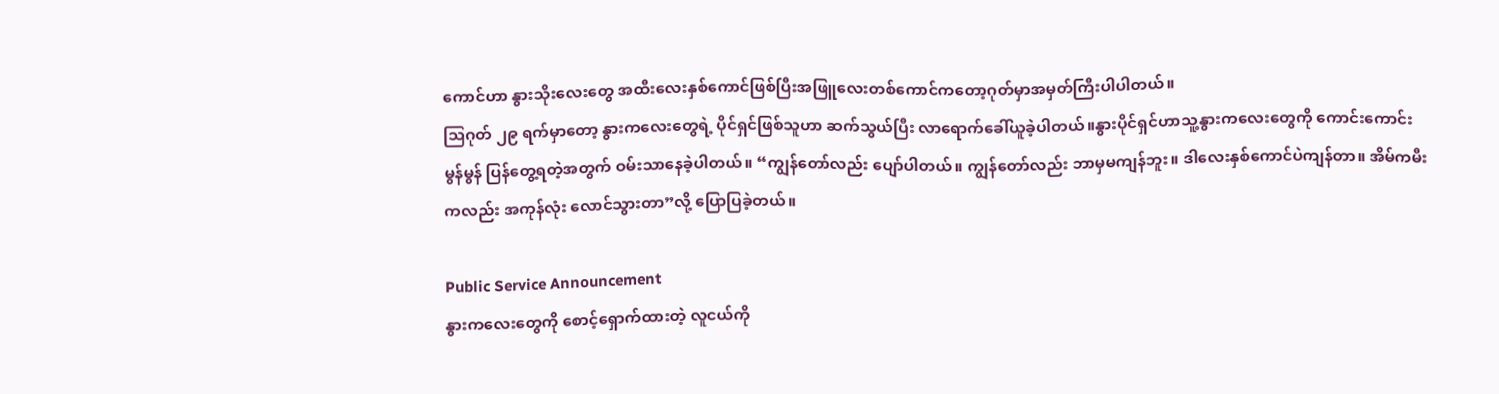ကောင်ဟာ နွားသိုးလေးတွေ အထီးလေးနှစ်ကောင်ဖြစ်ပြီးအဖြူလေးတစ်ကောင်ကတော့ဂုတ်မှာအမှတ်ကြီးပါပါတယ်။
သြဂုတ် ၂၉ ရက်မှာတော့ နွားကလေးတွေရဲ့ ပိုင်ရှင်ဖြစ်သူဟာ ဆက်သွယ်ပြီး လာရောက်ခေါ်ယူခဲ့ပါတယ်။နွားပိုင်ရှင်ဟာသူ့နွားကလေးတွေကို ကောင်းကောင်းမွန်မွန် ပြန်တွေ့ရတဲ့အတွက် ဝမ်းသာနေခဲ့ပါတယ်။ “ကျွန်တော်လည်း ပျော်ပါတယ်။ ကျွန်တော်လည်း ဘာမှမကျန်ဘူး။ ဒါလေးနှစ်ကောင်ပဲကျန်တာ။ အိမ်ကမီးကလည်း အကုန်လုံး လောင်သွားတာ”လို့ ပြောပြခဲ့တယ်။

Public Service Announcement
နွားကလေးတွေကို စောင့်ရှောက်ထားတဲ့ လူငယ်ကို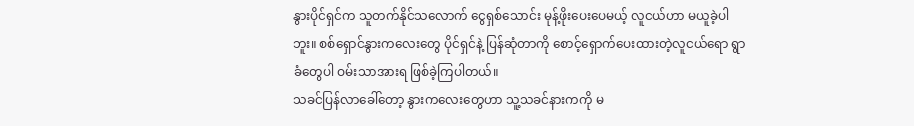နွားပိုင်ရှင်က သူတက်နိုင်သလောက် ငွေရှစ်သောင်း မုန့်ဖိုးပေးပေမယ့် လူငယ်ဟာ မယူခဲ့ပါဘူး။ စစ်ရှောင်နွားကလေးတွေ ပိုင်ရှင်နဲ့ ပြန်ဆုံတာကို စောင့်ရှောက်ပေးထားတဲ့လူငယ်ရော ရွာခံတွေပါ ဝမ်းသာအားရ ဖြစ်ခဲ့ကြပါတယ်။
သခင်ပြန်လာခေါ်တော့ နွားကလေးတွေဟာ သူ့သခင်နားကကို မ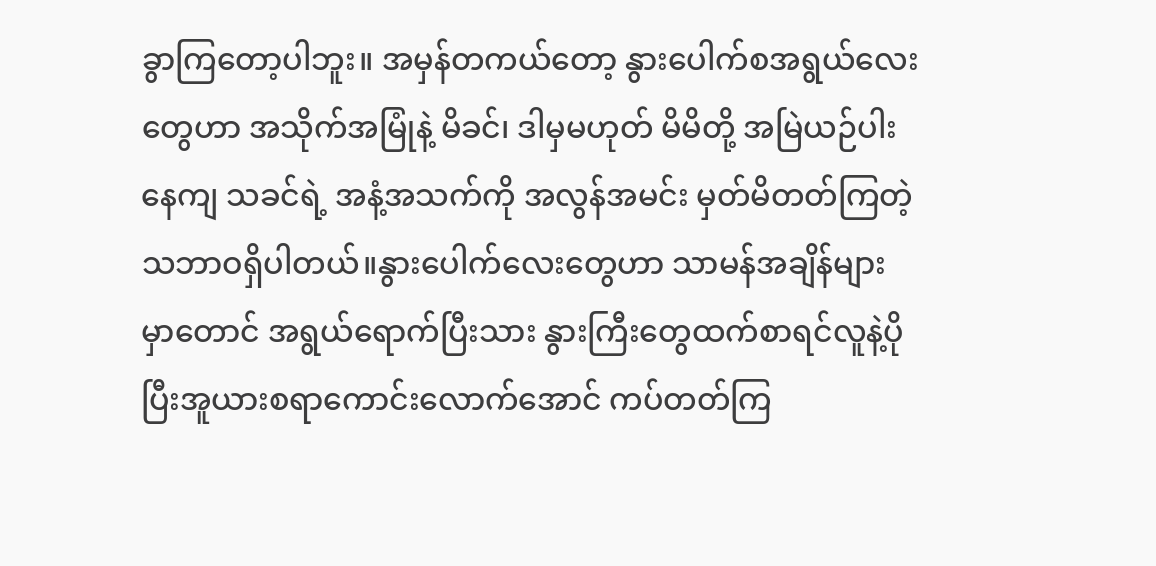ခွာကြတော့ပါဘူး။ အမှန်တကယ်တော့ နွားပေါက်စအရွယ်လေးတွေဟာ အသိုက်အမြုံနဲ့ မိခင်၊ ဒါမှမဟုတ် မိမိတို့ အမြဲယဉ်ပါးနေကျ သခင်ရဲ့ အနံ့အသက်ကို အလွန်အမင်း မှတ်မိတတ်ကြတဲ့ သဘာဝရှိပါတယ်။နွားပေါက်လေးတွေဟာ သာမန်အချိန်များမှာတောင် အရွယ်ရောက်ပြီးသား နွားကြီးတွေထက်စာရင်လူနဲ့ပိုပြီးအူယားစရာကောင်းလောက်အောင် ကပ်တတ်ကြ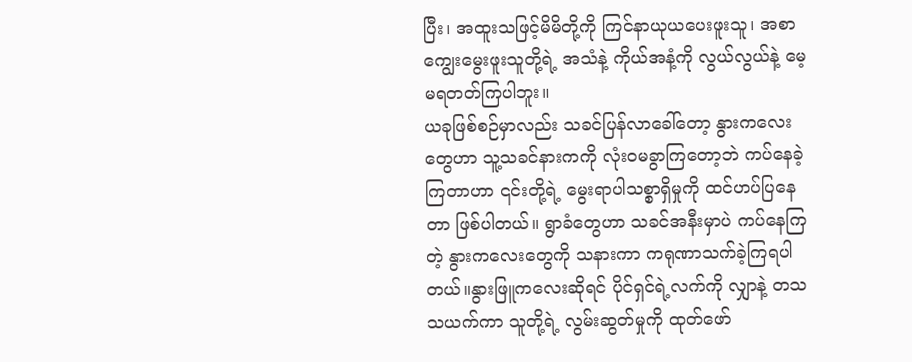ပြီး၊ အထူးသဖြင့်မိမိတို့ကို ကြင်နာယုယပေးဖူးသူ၊ အစာကျွေးမွေးဖူးသူတို့ရဲ့ အသံနဲ့ ကိုယ်အနံ့ကို လွယ်လွယ်နဲ့ မေ့မရတတ်ကြပါဘူး။
ယခုဖြစ်စဉ်မှာလည်း သခင်ပြန်လာခေါ်တော့ နွားကလေးတွေဟာ သူ့သခင်နားကကို လုံးဝမခွာကြတော့ဘဲ ကပ်နေခဲ့ကြတာဟာ ၎င်းတို့ရဲ့ မွေးရာပါသစ္စာရှိမှုကို ထင်ဟပ်ပြနေတာ ဖြစ်ပါတယ်။ ရွာခံတွေဟာ သခင်အနီးမှာပဲ ကပ်နေကြတဲ့ နွားကလေးတွေကို သနားကာ ကရုဏာသက်ခဲ့ကြရပါတယ်။နွားဖြူကလေးဆိုရင် ပိုင်ရှင်ရဲ့လက်ကို လျှာနဲ့ တသသယက်ကာ သူတို့ရဲ့ လွမ်းဆွတ်မှုကို ထုတ်ဖော်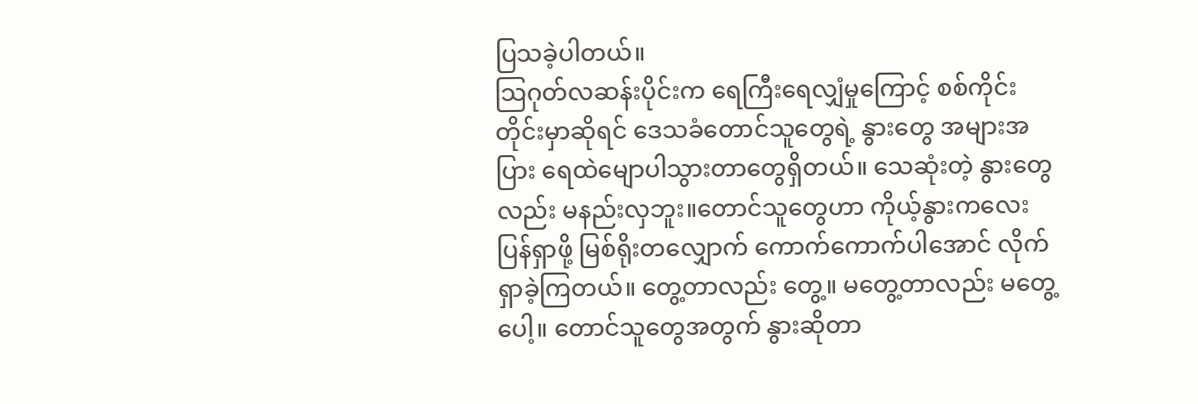ပြသခဲ့ပါတယ်။
သြဂုတ်လဆန်းပိုင်းက ရေကြီးရေလျှံမှုကြောင့် စစ်ကိုင်းတိုင်းမှာဆိုရင် ဒေသခံတောင်သူတွေရဲ့ နွားတွေ အများအပြား ရေထဲမျောပါသွားတာတွေရှိတယ်။ သေဆုံးတဲ့ နွားတွေလည်း မနည်းလှဘူး။တောင်သူတွေဟာ ကိုယ့်နွားကလေး ပြန်ရှာဖို့ မြစ်ရိုးတလျှောက် ကောက်ကောက်ပါအောင် လိုက်ရှာခဲ့ကြတယ်။ တွေ့တာလည်း တွေ့။ မတွေ့တာလည်း မတွေ့ပေါ့။ တောင်သူတွေအတွက် နွားဆိုတာ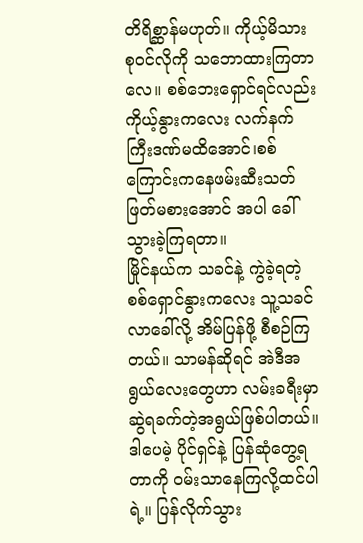တိရိစ္ဆာန်မဟုတ်။ ကိုယ့်မိသားစုဝင်လိုကို သဘောထားကြတာလေ။ စစ်ဘေးရှောင်ရင်လည်း ကိုယ့်နွားကလေး လက်နက်ကြီးဒဏ်မထိအောင်၊စစ်ကြောင်းကနေဖမ်းဆီးသတ်ဖြတ်မစားအောင် အပါ ခေါ်သွားခဲ့ကြရတာ။
မြိုင်နယ်က သခင်နဲ့ ကွဲခဲ့ရတဲ့ စစ်ရှောင်နွားကလေး သူ့သခင် လာခေါ်လို့ အိမ်ပြန်ဖို့ စီစဉ်ကြတယ်။ သာမန်ဆိုရင် အဲဒီအရွယ်လေးတွေဟာ လမ်းခရီးမှာ ဆွဲရခက်တဲ့အရွယ်ဖြစ်ပါတယ်။ ဒါပေမဲ့ ပိုင်ရှင်နဲ့ ပြန်ဆုံတွေ့ရတာကို ဝမ်းသာနေကြလို့ထင်ပါရဲ့။ ပြန်လိုက်သွား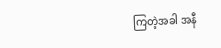ကြတဲ့အခါ အနီ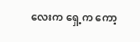လေးက ရှေ့က ကော့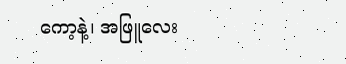ကော့နဲ့၊ အဖြူလေး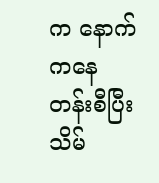က နောက်ကနေ တန်းစီပြီး သိမ်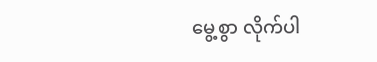မွေ့စွာ လိုက်ပါ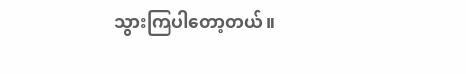သွားကြပါတော့တယ်။